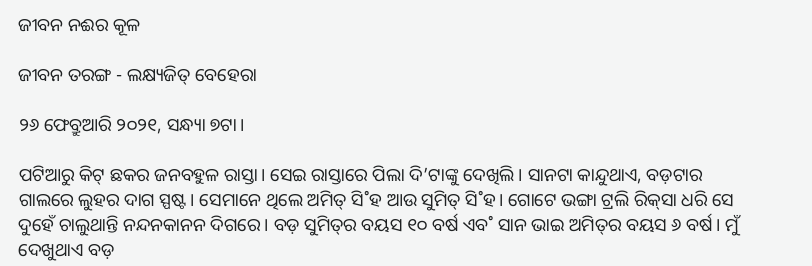ଜୀବନ ନଈର କୂଳ

ଜୀବନ ତରଙ୍ଗ - ଲକ୍ଷ୍ୟଜିତ୍‌ ବେହେରା

୨୬ ଫେବ୍ରୁଆରି ୨୦୨୧, ସନ୍ଧ୍ୟା ୭ଟା।

ପଟିଆରୁ କିଟ୍‌ ଛକର ଜନବହୁଳ ରାସ୍ତା। ସେଇ ରାସ୍ତାରେ ପିଲା ଦି’ଟାଙ୍କୁ ଦେଖିଲି। ସାନଟା କାନ୍ଦୁଥାଏ, ବଡ଼ଟାର ଗାଲରେ ଲୁହର ଦାଗ ସ୍ପଷ୍ଟ। ସେମାନେ ଥିଲେ ଅମିତ୍‌ ସି˚ହ ଆଉ ସୁମିତ୍‌ ସି˚ହ। ଗୋଟେ ଭଙ୍ଗା ଟ୍ରଲି ରିକ୍‌ସା ଧରି ସେ ଦୁହେଁ ଚାଲୁଥାନ୍ତି ନନ୍ଦନକାନନ ଦିଗରେ। ବଡ଼ ସୁମିତ୍‌ର ବୟସ ୧୦ ବର୍ଷ ଏବ˚ ସାନ ଭାଇ ଅମିତ୍‌ର ବୟସ ୬ ବର୍ଷ। ମୁଁ ଦେଖୁଥାଏ ବଡ଼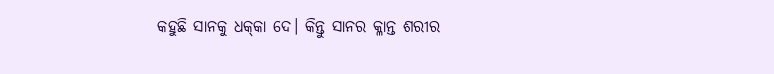କହୁଛି ସାନକୁ ଧକ୍‌କା ଦେ। କିନ୍ତୁ ସାନର କ୍ଳାନ୍ତ ଶରୀର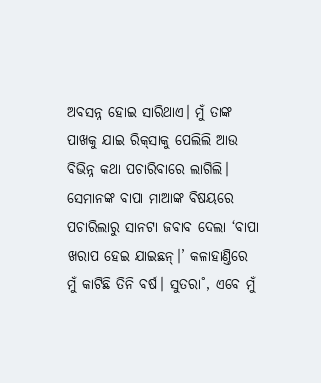ଅବସନ୍ନ ହୋଇ ସାରିଥାଏ। ମୁଁ ତାଙ୍କ ପାଖକୁ ଯାଇ ରିକ୍‌ସାକୁ ପେଲିଲି ଆଉ ବିଭିନ୍ନ କଥା ପଚାରିବାରେ ଲାଗିଲି। ସେମାନଙ୍କ ବାପା ମାଆଙ୍କ ବିଷୟରେ ପଚାରିଲାରୁ ସାନଟା ଜବାବ ଦେଲା ‘ବାପା ଖରାପ ହେଇ ଯାଇଛନ୍‌।’ କଳାହାଣ୍ତିରେ ମୁଁ କାଟିଛି ତିନି ବର୍ଷ। ସୁତରା˚, ଏବେ ମୁଁ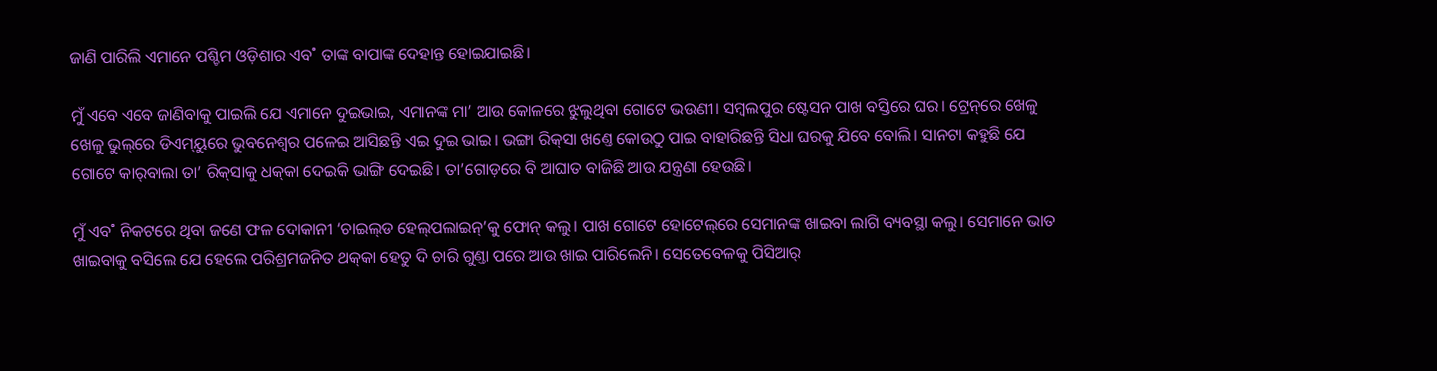ଜାଣି ପାରିଲି ଏମାନେ ପଶ୍ଚିମ ଓଡ଼ିଶାର ଏବ˚ ତାଙ୍କ ବାପାଙ୍କ ଦେହାନ୍ତ ହୋଇଯାଇଛି।

ମୁଁ ଏବେ ଏବେ ଜାଣିବାକୁ ପାଇଲି ଯେ ଏମାନେ ଦୁଇଭାଇ, ଏମାନଙ୍କ ମା’ ଆଉ କୋଳରେ ଝୁଲୁଥିବା ଗୋଟେ ଭଉଣୀ। ସମ୍ବଲପୁର ଷ୍ଟେସନ ପାଖ ବସ୍ତିରେ ଘର। ଟ୍ରେନ୍‌ରେ ଖେଳୁ ଖେଳୁ ଭୁଲ୍‌ରେ ଡିଏମ୍‌ୟୁରେ ଭୁବନେଶ୍ବର ପଳେଇ ଆସିଛନ୍ତି ଏଇ ଦୁଇ ଭାଇ। ଭଙ୍ଗା ରିକ୍‌ସା ଖଣ୍ତେ କୋଉଠୁ ପାଇ ବାହାରିଛନ୍ତି ସିଧା ଘରକୁ ଯିବେ ବୋଲି। ସାନଟା କହୁଛି ଯେ ଗୋଟେ କାର୍‌ବାଲା ତା’ ରିକ୍‌ସାକୁ ଧକ୍‌କା ଦେଇକି ଭାଙ୍ଗି ଦେଇଛି। ତା’ଗୋଡ଼ରେ ବି ଆଘାତ ବାଜିଛି ଆଉ ଯନ୍ତ୍ରଣା ହେଉଛି।

ମୁଁ ଏବ˚ ନିକଟରେ ଥିବା ଜଣେ ଫଳ ଦୋକାନୀ ‘ଚାଇଲ୍‌ଡ ହେଲ୍‌ପଲାଇନ୍‌’କୁ ଫୋନ୍‌ କଲୁ। ପାଖ ଗୋଟେ ହୋଟେଲ୍‌ରେ ସେମାନଙ୍କ ଖାଇବା ଲାଗି ବ୍ୟବସ୍ଥା କଲୁ। ସେମାନେ ଭାତ ଖାଇବାକୁ ବସିଲେ ଯେ ହେଲେ ପରିଶ୍ରମଜନିତ ଥକ୍‌କା ହେତୁ ଦି ଚାରି ଗୁଣ୍ତା ପରେ ଆଉ ଖାଇ ପାରିଲେନି। ସେତେବେଳକୁ ପିସିଆର‌୍‌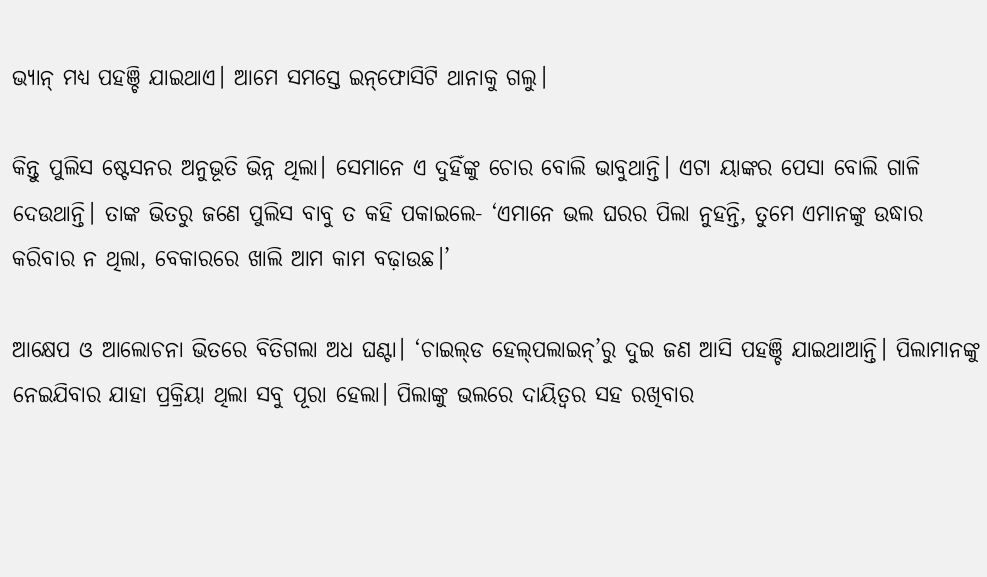ଭ୍ୟାନ୍‌ ମଧ୍ୟ ପହଞ୍ଚି ଯାଇଥାଏ। ଆମେ ସମସ୍ତେ ଇନ୍‌ଫୋସିଟି ଥାନାକୁ ଗଲୁ।

କିନ୍ତୁ ପୁଲିସ ଷ୍ଟେସନର ଅନୁଭୂତି ଭିନ୍ନ ଥିଲା। ସେମାନେ ଏ ଦୁହିଁଙ୍କୁ ଚୋର ବୋଲି ଭାବୁଥାନ୍ତି। ଏଟା ୟାଙ୍କର ପେସା ବୋଲି ଗାଳି ଦେଉଥାନ୍ତି। ତାଙ୍କ ଭିତରୁ ଜଣେ ପୁଲିସ ବାବୁ ତ କହି ପକାଇଲେ- ‘ଏମାନେ ଭଲ ଘରର ପିଲା ନୁହନ୍ତି, ତୁମେ ଏମାନଙ୍କୁ ଉଦ୍ଧାର କରିବାର ନ ଥିଲା, ବେକାରରେ ଖାଲି ଆମ କାମ ବଢ଼ାଉଛ।’

ଆକ୍ଷେପ ଓ ଆଲୋଚନା ଭିତରେ ବିତିଗଲା ଅଧ ଘଣ୍ଟା। ‘ଚାଇଲ୍‌ଡ ହେଲ୍‌ପଲାଇନ୍‌’ରୁ ଦୁଇ ଜଣ ଆସି ପହଞ୍ଚି ଯାଇଥାଆନ୍ତି। ପିଲାମାନଙ୍କୁ ନେଇଯିବାର ଯାହା ପ୍ରକ୍ରିୟା ଥିଲା ସବୁ ପୂରା ହେଲା। ପିଲାଙ୍କୁ ଭଲରେ ଦାୟିତ୍ବର ସହ ରଖିବାର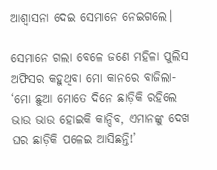ଆଶ୍ବାସନା ଦେଇ ସେମାନେ ନେଇଗଲେ।

ସେମାନେ ଗଲା ବେଳେ ଜଣେ ମହିଳା ପୁଲିସ ଅଫିସର କହୁଥିବା ମୋ କାନରେ ବାଜିଲା- ‘ମୋ ଛୁଆ ମୋତେ ଦିନେ ଛାଡ଼ିକି ରହିଲେ ଭାଉ ଭାଉ ହୋଇକି କାନ୍ଦିବ, ଏମାନଙ୍କୁ ଦେଖ ଘର ଛାଡ଼ିକି ପଳେଇ ଆସିଛନ୍ତି!’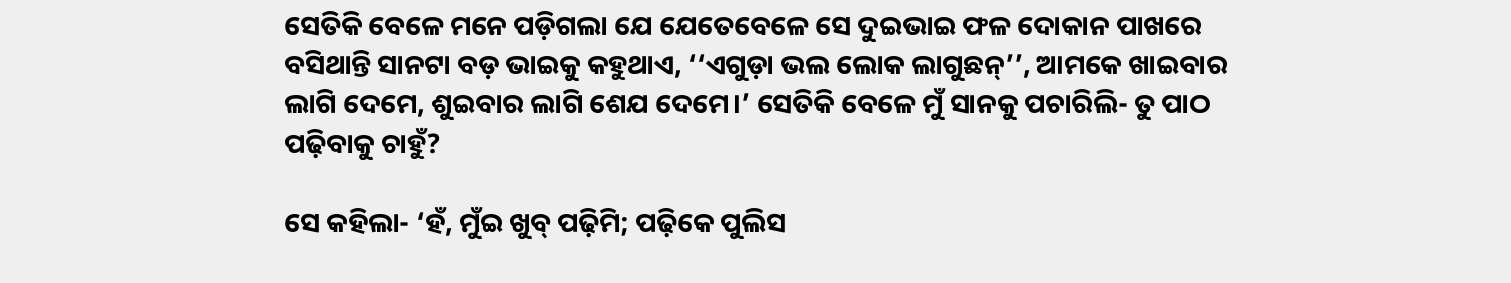ସେତିକି ବେଳେ ମନେ ପଡ଼ିଗଲା ଯେ ଯେତେବେଳେ ସେ ଦୁଇଭାଇ ଫଳ ଦୋକାନ ପାଖରେ ବସିଥାନ୍ତି ସାନଟା ବଡ଼ ଭାଇକୁ କହୁଥାଏ, ‘‘ଏଗୁଡ଼ା ଭଲ ଲୋକ ଲାଗୁଛନ୍‌’’, ଆମକେ ଖାଇବାର ଲାଗି ଦେମେ, ଶୁଇବାର ଲାଗି ଶେଯ ଦେମେ।’ ସେତିକି ବେଳେ ମୁଁ ସାନକୁ ପଚାରିଲି- ତୁ ପାଠ ପଢ଼ିବାକୁ ଚାହୁଁ?

ସେ କହିଲା- ‘ହଁ, ମୁଁଇ ଖୁବ୍‌ ପଢ଼ିମି; ପଢ଼ିକେ ପୁଲିସ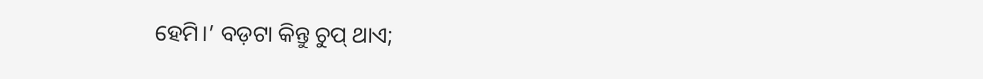ହେମି।’ ବଡ଼ଟା କିନ୍ତୁ ଚୁପ୍‌ ଥାଏ;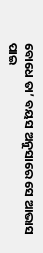ବୋଧେ ତା’ ବୟସ ଅନୁସାରେ ସେ ଆଭାସ ପାଇ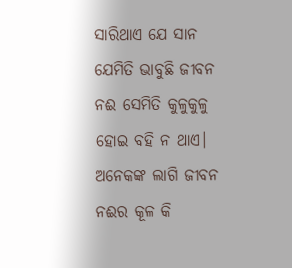ସାରିଥାଏ ଯେ ସାନ ଯେମିତି ଭାବୁଛି ଜୀବନ ନଈ ସେମିତି କୁଳୁକୁଳୁ ହୋଇ ବହି ନ ଥାଏ। ଅନେକଙ୍କ ଲାଗି ଜୀବନ ନଈର କୂଳ କି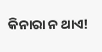କିନାରା ନ ଥାଏ!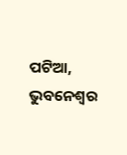ପଟିଆ, ଭୁବନେଶ୍ବର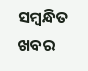ସମ୍ବନ୍ଧିତ ଖବର